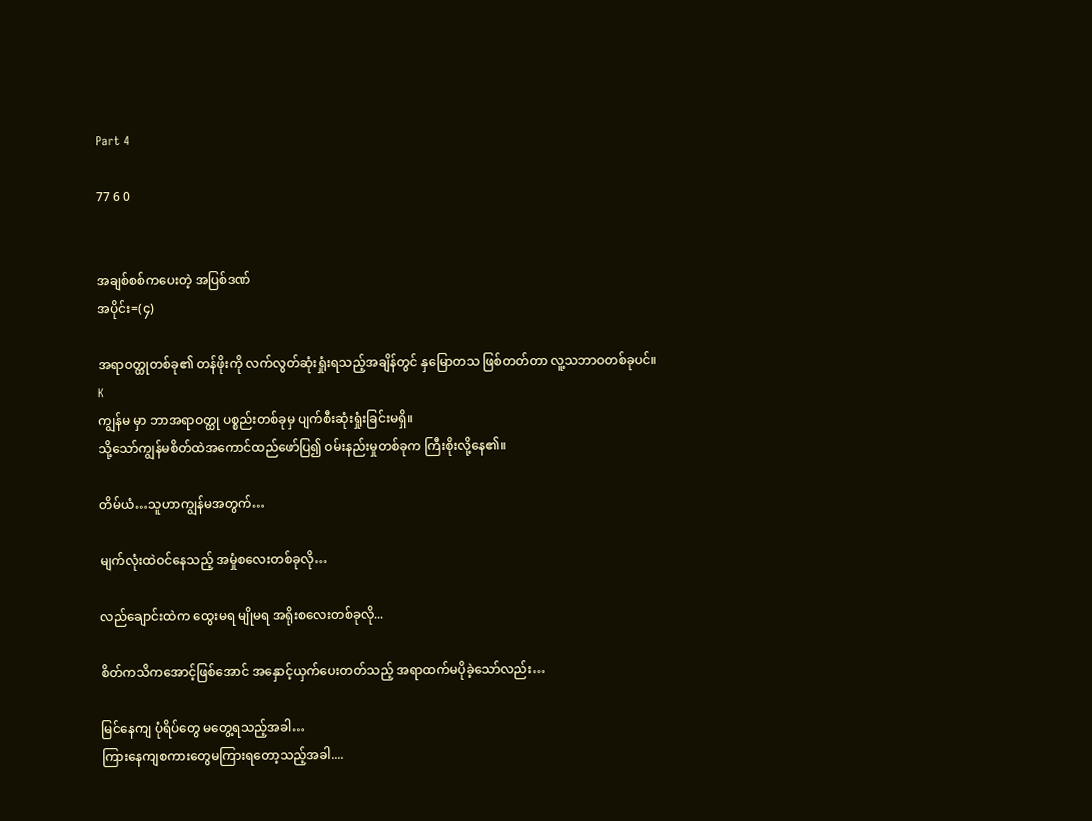Part 4

77 6 0


အချစ်စစ်ကပေးတဲ့ အပြစ်ဒဏ်
အပိုင်း=(၄)

အရာဝတ္ထုတစ်ခု၏ တန်ဖိုးကို လက်လွတ်ဆုံးရှုံးရသည့်အချိန်တွင် နှမြောတသ ဖြစ်တတ်တာ လူ့သဘာဝတစ်ခုပင်။
K
ကျွန်မ မှာ ဘာအရာဝတ္ထု ပစ္စည်းတစ်ခုမှ ပျက်စီးဆုံးရှုံးခြင်းမရှိ။
သို့သော်ကျွန်မစိတ်ထဲအကောင်ထည်ဖော်ပြ၍ ဝမ်းနည်းမှုတစ်ခုက ကြီးစိုးလို့နေ၏။

တိမ်ယံ…သူဟာကျွန်မအတွက်…

မျက်လုံးထဲဝင်နေသည့် အမှုံစလေးတစ်ခုလို…

လည်ချောင်းထဲက ထွေးမရ မျိုမရ အရိုးစလေးတစ်ခုလို...

စိတ်ကသိကအောင့်ဖြစ်အောင် အနှောင့်ယှက်ပေးတတ်သည့် အရာထက်မပိုခဲ့သော်လည်း…

မြင်နေကျ ပုံရိပ်တွေ မတွေ့ရသည့်အခါ…
ကြားနေကျစကားတွေမကြားရတော့သည့်အခါ....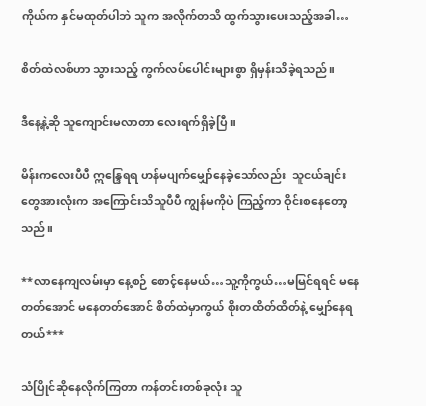ကိုယ်က နှင်မထုတ်ပါဘဲ သူက အလိုက်တသိ ထွက်သွားပေးသည့်အခါ…

စိတ်ထဲလစ်ဟာ သွားသည့် ကွက်လပ်ပေါင်းများစွာ ရှိမှန်းသိခဲ့ရသည်။

ဒီနေ့နဲ့ဆို သူကျောင်းမလာတာ လေးရက်ရှိခဲ့ပြီ။

မိန်းကလေးပီပီ ဣ‌န္ဒြေရရ ဟန်မပျက်မျှော်နေခဲ့သော်လည်း  သူငယ်ချင်းတွေအားလုံးက အကြောင်းသိသူပီပီ ကျွန်မကိုပဲ ကြည့်ကာ ဝိုင်းစနေတော့သည်။

**လာနေကျလမ်းမှာ နေ့စဉ် စောင့်နေမယ်…သူ့ကိုကွယ်…မမြင်ရရင် မနေတတ်အောင် မနေတတ်အောင် စိတ်ထဲမှာကွယ် စိုးတထိတ်ထိတ်နဲ့ မျှော်နေရတယ်***

သံပြိုင်ဆိုနေလိုက်ကြတာ ကန်တင်းတစ်ခုလုံး သူ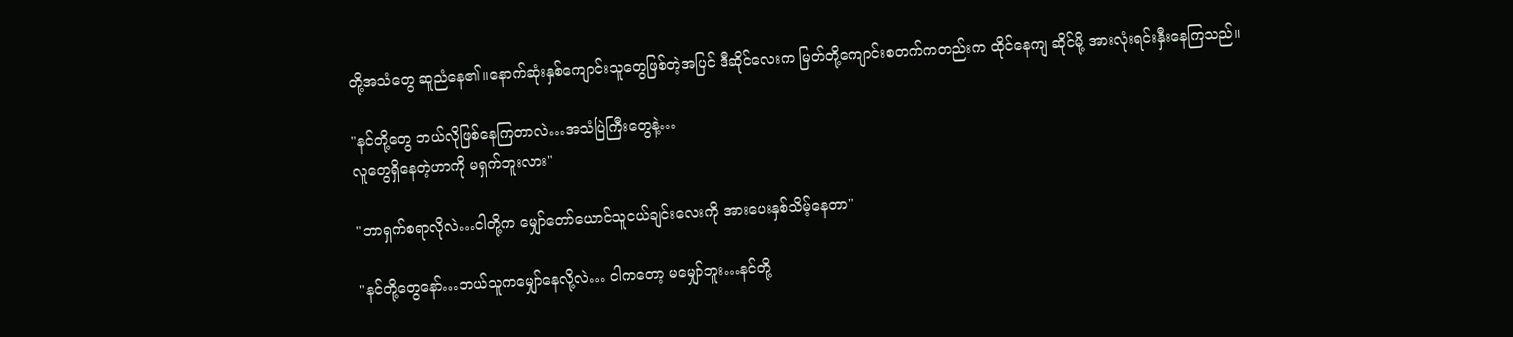တို့အသံတွေ ဆူညံနေ၏။နောက်ဆုံးနှစ်ကျောင်းသူတွေဖြစ်တဲ့အပြင် ဒီဆိုင်လေးက မြတ်တို့ကျောင်းစတက်ကတည်းက ထိုင်နေကျ ဆိုင်မို့ အားလုံးရင်းနှီးနေကြသည်။

"နင်တို့တွေ ဘယ်လိုဖြစ်နေကြတာလဲ…အသံပြဲကြီးတွေနဲ့…
လူတွေရှိနေတဲ့ဟာကို မရှက်ဘူးလား"

"ဘာရှက်စရာလိုလဲ…ငါတို့က မျှော်တော်ယောင်သူငယ်ချင်းလေးကို အားပေးနှစ်သိမ့်နေတာ"

"နင်တို့တွေနော်…ဘယ်သူကမျှော်နေလို့လဲ… ငါကတော့ မမျှော်ဘူး…နင်တို့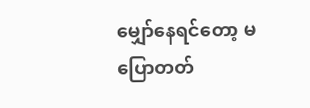မျှော်နေရင်တော့ မပြောတတ်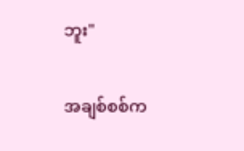ဘူး"

အချစ်စစ်က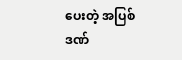ပေးတဲ့ အပြစ်ဒဏ်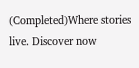(Completed)Where stories live. Discover now